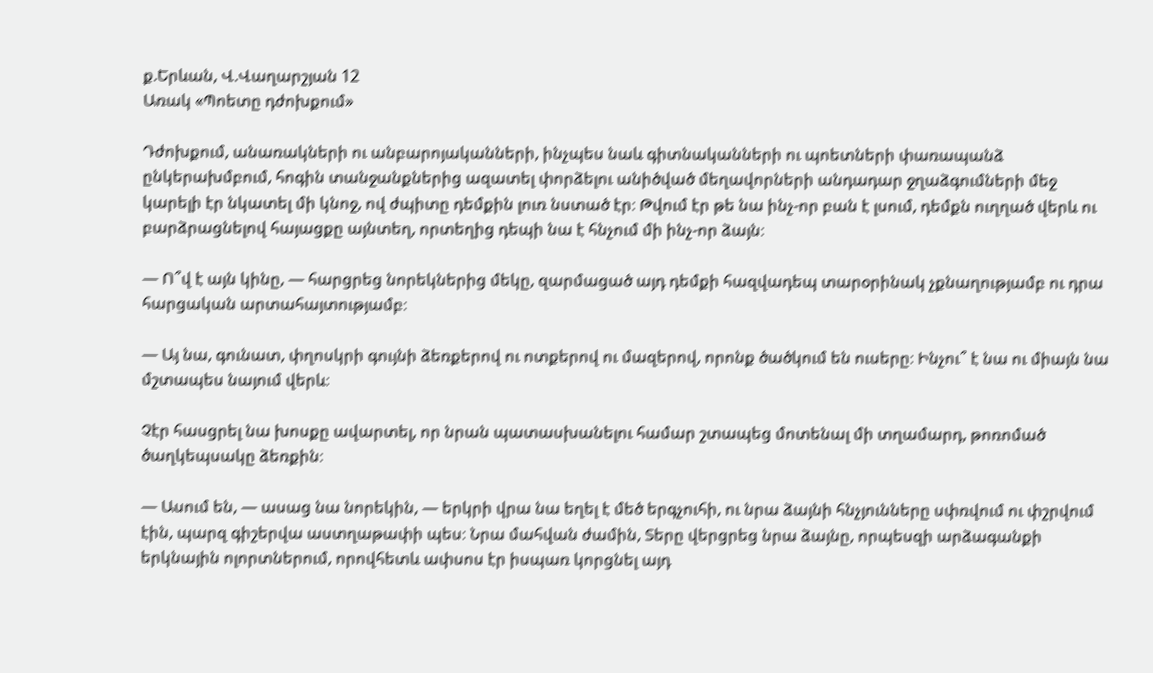ք.Երևան, Վ.Վաղարշյան 12
Առակ «Պոետը դժոխքում»

Դժոխքում, անառակների ու անբարոյականների, ինչպես նաև գիտնականների ու պոետների փառապանձ ընկերախմբում, հոգին տանջանքներից ազատել փորձելու անիծված մեղավորների անդադար ջղաձգումների մեջ կարելի էր նկատել մի կնոջ, ով ժպիտը դեմքին լուռ նստած էր։ Թվում էր թե նա ինչ-որ բան է լսում, դեմքն ուղղած վերև ու բարձրացնելով հայացքը այնտեղ, որտեղից դեպի նա է հնչում մի ինչ-որ ձայն։

— Ո՞վ է այն կինը, — հարցրեց նորեկներից մեկը, զարմացած այդ դեմքի հազվադեպ տարօրինակ չքնաղությամբ ու դրա հարցական արտահայտությամբ։

— Այ նա, գունատ, փղոսկրի գույնի ձեռքերով ու ոտքերով ու մազերով, որոնք ծածկում են ուսերը։ Ինչու՞ է նա ու միայն նա մշտապես նայում վերև։

Չէր հասցրել նա խոսքը ավարտել, որ նրան պատասխանելու համար շտապեց մոտենալ մի տղամարդ, թոռոմած ծաղկեպսակը ձեռքին։

— Ասում են, — ասաց նա նորեկին, — երկրի վրա նա եղել է մեծ երգչուհի, ու նրա ձայնի հնչյունները սփռվում ու փշրվում էին, պարզ գիշերվա աստղաթափի պես։ Նրա մահվան ժամին, Տերը վերցրեց նրա ձայնը, որպեսզի արձագանքի երկնային ոլորտներում, որովհետև ափսոս էր իսպառ կորցնել այդ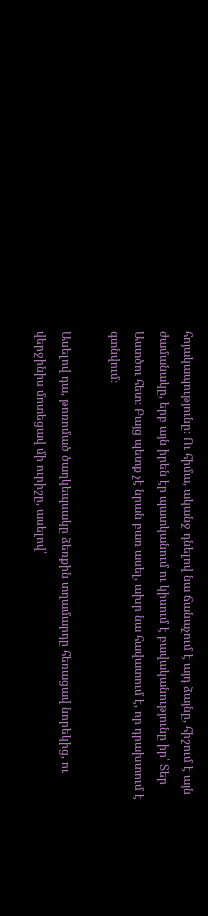հոյակապությունը։ Ու հիմա, ականջ դնելով նա ճանաչում է այդ ձայնը, հիշում է այն ժամանակը, երբ այն իրեն էր պատկանում ու կիսում է բավականությունը իր՝ Տեր Աստծու հետ։ Բայց պետք չէ նրան բառ ասել, ախր նա հավատում է, որ դրախտում է գտնվում։

Ասելով դա, թոռոմած ծաղկեպսակը ձեռքին տղամարդը հեռացավ նորեկից, ու վերջինիս մոտեցավ մի ուրիշը, ասելով՝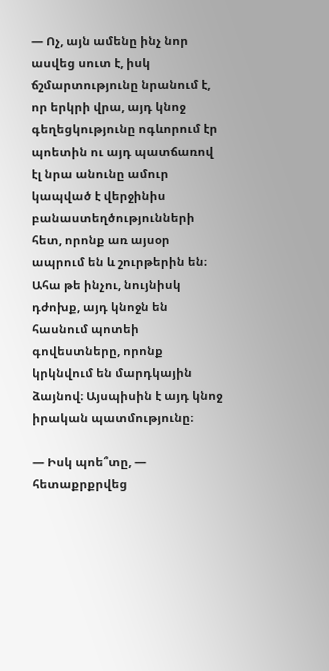— Ոչ, այն ամենը ինչ նոր ասվեց սուտ է, իսկ ճշմարտությունը նրանում է, որ երկրի վրա, այդ կնոջ գեղեցկությունը ոգևորում էր պոետին ու այդ պատճառով էլ նրա անունը ամուր կապված է վերջինիս բանաստեղծությունների հետ, որոնք առ այսօր ապրում են և շուրթերին են։ Ահա թե ինչու, նույնիսկ դժոխք, այդ կնոջն են հասնում պոտեի գովեստները, որոնք կրկնվում են մարդկային ձայնով։ Այսպիսին է այդ կնոջ իրական պատմությունը։

— Իսկ պոե՞տը, — հետաքրքրվեց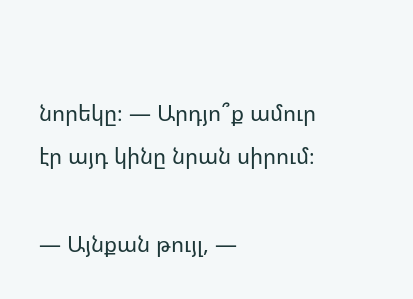նորեկը։ — Արդյո՞ք ամուր էր այդ կինը նրան սիրում։

— Այնքան թույլ, —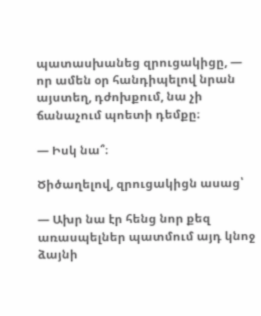պատասխանեց զրուցակիցը, — որ ամեն օր հանդիպելով նրան այստեղ, դժոխքում, նա չի ճանաչում պոետի դեմքը։

— Իսկ նա՞։

Ծիծաղելով, զրուցակիցն ասաց՝

— Ախր նա էր հենց նոր քեզ առասպելներ պատմում այդ կնոջ ձայնի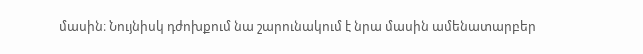մասին։ Նույնիսկ դժոխքում նա շարունակում է նրա մասին ամենատարբեր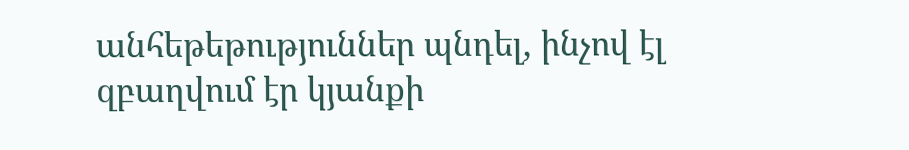անհեթեթություններ պնդել, ինչով էլ զբաղվում էր կյանքի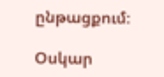ընթացքում։

Օսկար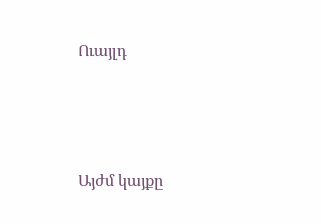Ուայլդ




Այժմ կայքը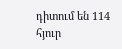դիտում են 114 հյուր